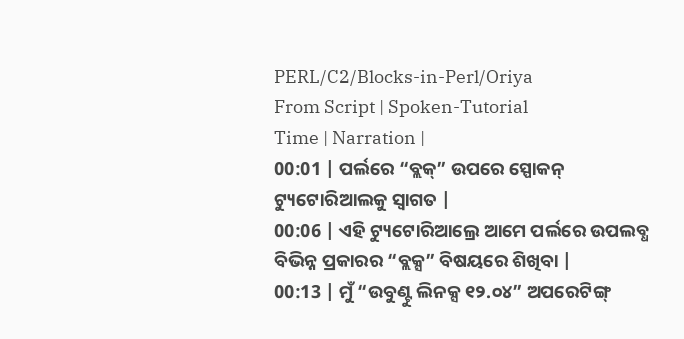PERL/C2/Blocks-in-Perl/Oriya
From Script | Spoken-Tutorial
Time | Narration |
00:01 | ପର୍ଲରେ “ବ୍ଲକ୍” ଉପରେ ସ୍ପୋକନ୍ ଟ୍ୟୁଟୋରିଆଲକୁ ସ୍ଵାଗତ |
00:06 | ଏହି ଟ୍ୟୁଟୋରିଆଲ୍ରେ ଆମେ ପର୍ଲରେ ଉପଲବ୍ଧ ବିଭିନ୍ନ ପ୍ରକାରର “ବ୍ଲକ୍ସ” ବିଷୟରେ ଶିଖିବା |
00:13 | ମୁଁ “ଉବୁଣ୍ଟୁ ଲିନକ୍ସ ୧୨.୦୪” ଅପରେଟିଙ୍ଗ୍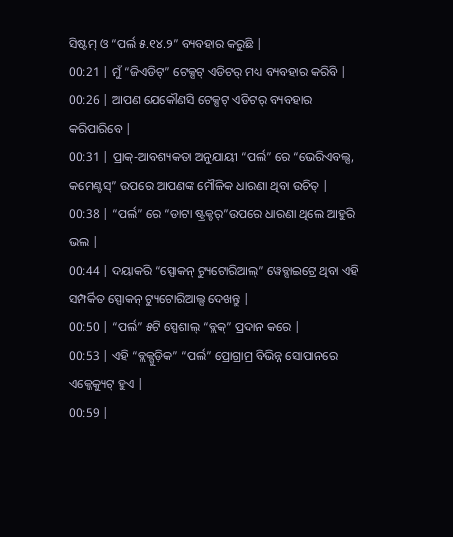ସିଷ୍ଟମ୍ ଓ “ପର୍ଲ ୫.୧୪.୨” ବ୍ୟବହାର କରୁଛି |
00:21 | ମୁଁ “ଜିଏଡିଟ୍” ଟେକ୍ସଟ୍ ଏଡିଟର୍ ମଧ୍ୟ ବ୍ୟବହାର କରିବି |
00:26 | ଆପଣ ଯେକୌଣସି ଟେକ୍ସଟ୍ ଏଡିଟର୍ ବ୍ୟବହାର କରିପାରିବେ |
00:31 | ପ୍ରାକ୍-ଆବଶ୍ୟକତା ଅନୁଯାୟୀ “ପର୍ଲ” ରେ “ଭେରିଏବଲ୍ସ, କମେଣ୍ଟସ୍” ଉପରେ ଆପଣଙ୍କ ମୌଳିକ ଧାରଣା ଥିବା ଉଚିତ୍ |
00:38 | “ପର୍ଲ” ରେ “ଡାଟା ଷ୍ଟ୍ରକ୍ଚର୍”ଉପରେ ଧାରଣା ଥିଲେ ଆହୁରି ଭଲ |
00:44 | ଦୟାକରି “ସ୍ପୋକନ୍ ଟ୍ୟୁଟୋରିଆଲ୍” ୱେବ୍ସାଇଟ୍ରେ ଥିବା ଏହି ସମ୍ପର୍କିତ ସ୍ପୋକନ୍ ଟ୍ୟୁଟୋରିଆଲ୍ସ ଦେଖନ୍ତୁ |
00:50 | “ପର୍ଲ” ୫ଟି ସ୍ପେଶାଲ୍ “ବ୍ଲକ୍” ପ୍ରଦାନ କରେ |
00:53 | ଏହି “ବ୍ଲକ୍ଗୁଡ଼ିକ” “ପର୍ଲ” ପ୍ରୋଗ୍ରାମ୍ର ବିଭିନ୍ନ ସୋପାନରେ ଏକ୍ଜେକ୍ୟୁଟ୍ ହୁଏ |
00:59 |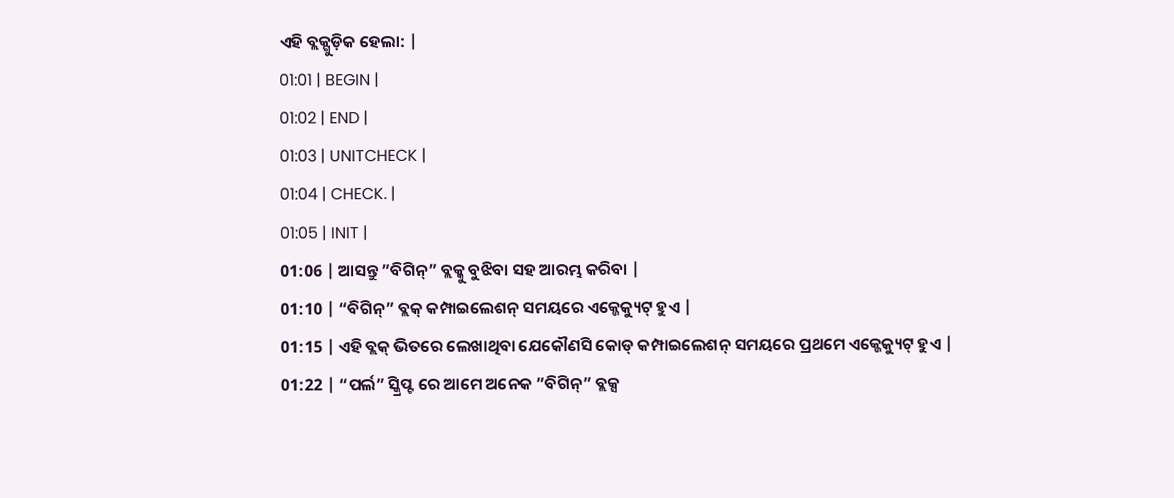ଏହି ବ୍ଲକ୍ଗୁଡ଼ିକ ହେଲା: |
01:01 | BEGIN |
01:02 | END |
01:03 | UNITCHECK |
01:04 | CHECK. |
01:05 | INIT |
01:06 | ଆସନ୍ତୁ ”ବିଗିନ୍” ବ୍ଲକ୍କୁ ବୁଝିବା ସହ ଆରମ୍ଭ କରିବା |
01:10 | “ବିଗିନ୍” ବ୍ଲକ୍ କମ୍ପାଇଲେଶନ୍ ସମୟରେ ଏକ୍ଜେକ୍ୟୁଟ୍ ହୁଏ |
01:15 | ଏହି ବ୍ଲକ୍ ଭିତରେ ଲେଖାଥିବା ଯେକୌଣସି କୋଡ୍ କମ୍ପାଇଲେଶନ୍ ସମୟରେ ପ୍ରଥମେ ଏକ୍ଜେକ୍ୟୁଟ୍ ହୁଏ |
01:22 | “ପର୍ଲ” ସ୍କ୍ରିପ୍ଟ ରେ ଆମେ ଅନେକ ”ବିଗିନ୍” ବ୍ଲକ୍ସ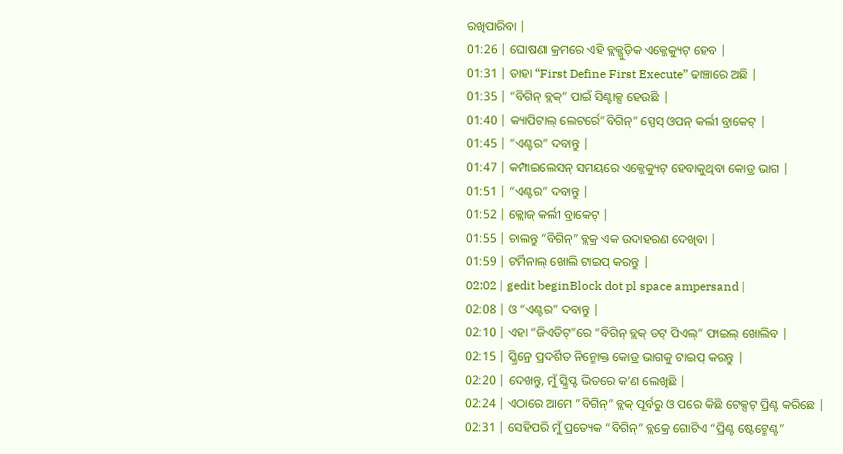ରଖିପାରିବା |
01:26 | ଘୋଷଣା କ୍ରମରେ ଏହି ବ୍ଲକ୍ଗୁଡ଼ିକ ଏକ୍ଜେକ୍ୟୁଟ୍ ହେବ |
01:31 | ତାହା “First Define First Execute” ଢାଞ୍ଚାରେ ଅଛି |
01:35 | “ବିଗିନ୍ ବ୍ଲକ୍” ପାଇଁ ସିଣ୍ଟାକ୍ସ ହେଉଛି |
01:40 | କ୍ୟାପିଟାଲ୍ ଲେଟର୍ରେ”ବିଗିନ୍” ସ୍ପେସ୍ ଓପନ୍ କର୍ଲୀ ବ୍ରାକେଟ୍ |
01:45 | “ଏଣ୍ଟର” ଦବାନ୍ତୁ |
01:47 | କମ୍ପାଇଲେସନ୍ ସମୟରେ ଏକ୍ଜେକ୍ୟୁଟ୍ ହେବାକୁଥିବା କୋଡ୍ର ଭାଗ |
01:51 | “ଏଣ୍ଟର” ଦବାନ୍ତୁ |
01:52 | କ୍ଲୋଜ୍ କର୍ଲୀ ବ୍ରାକେଟ୍ |
01:55 | ଚାଲନ୍ତୁ ”ବିଗିନ୍” ବ୍ଲକ୍ର ଏକ ଉଦାହରଣ ଦେଖିବା |
01:59 | ଟର୍ମିନାଲ୍ ଖୋଲି ଟାଇପ୍ କରନ୍ତୁ |
02:02 | gedit beginBlock dot pl space ampersand |
02:08 | ଓ “ଏଣ୍ଟର” ଦବାନ୍ତୁ |
02:10 | ଏହା “ଜିଏଡିଟ୍”ରେ “ବିଗିନ୍ ବ୍ଲକ୍ ଡଟ୍ ପିଏଲ୍” ଫାଇଲ୍ ଖୋଲିବ |
02:15 | ସ୍କ୍ରିନ୍ରେ ପ୍ରଦର୍ଶିତ ନିନ୍ମୋକ୍ତ କୋଡ୍ର ଭାଗକୁ ଟାଇପ୍ କରନ୍ତୁ |
02:20 | ଦେଖନ୍ତୁ, ମୁଁ ସ୍କ୍ରିପ୍ଟ ଭିତରେ କ’ଣ ଲେଖିଛି |
02:24 | ଏଠାରେ ଆମେ ”ବିଗିନ୍” ବ୍ଲକ୍ ପୂର୍ବରୁ ଓ ପରେ କିଛି ଟେକ୍ସଟ୍ ପ୍ରିଣ୍ଟ କରିଛେ |
02:31 | ସେହିପରି ମୁଁ ପ୍ରତ୍ୟେକ “ବିଗିନ୍” ବ୍ଲକ୍ରେ ଗୋଟିଏ “ପ୍ରିଣ୍ଟ ଷ୍ଟେଟ୍ମେଣ୍ଟ”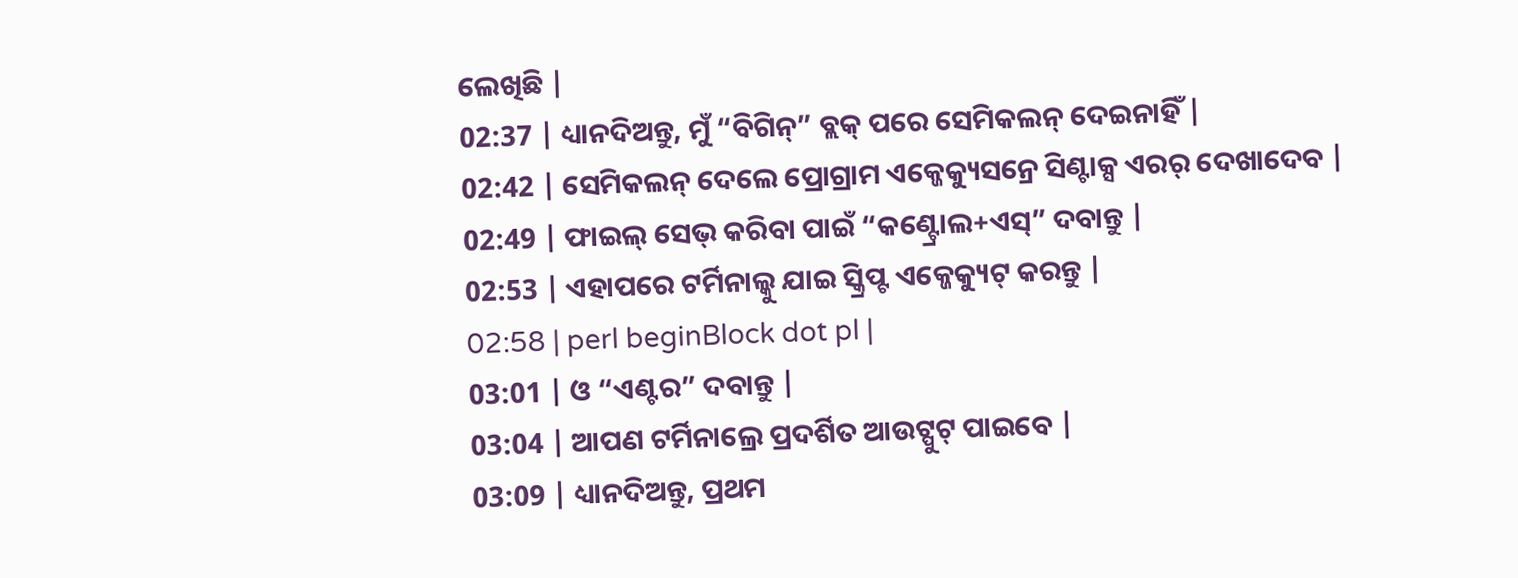ଲେଖିଛି |
02:37 | ଧ୍ୟାନଦିଅନ୍ତୁ, ମୁଁ “ବିଗିନ୍” ବ୍ଲକ୍ ପରେ ସେମିକଲନ୍ ଦେଇନାହିଁ |
02:42 | ସେମିକଲନ୍ ଦେଲେ ପ୍ରୋଗ୍ରାମ ଏକ୍ଜେକ୍ୟୁସନ୍ରେ ସିଣ୍ଟାକ୍ସ ଏରର୍ ଦେଖାଦେବ |
02:49 | ଫାଇଲ୍ ସେଭ୍ କରିବା ପାଇଁ “କଣ୍ଟ୍ରୋଲ+ଏସ୍” ଦବାନ୍ତୁ |
02:53 | ଏହାପରେ ଟର୍ମିନାଲ୍କୁ ଯାଇ ସ୍କ୍ରିପ୍ଟ ଏକ୍ଜେକ୍ୟୁଟ୍ କରନ୍ତୁ |
02:58 | perl beginBlock dot pl |
03:01 | ଓ “ଏଣ୍ଟର” ଦବାନ୍ତୁ |
03:04 | ଆପଣ ଟର୍ମିନାଲ୍ରେ ପ୍ରଦର୍ଶିତ ଆଉଟ୍ପୁଟ୍ ପାଇବେ |
03:09 | ଧ୍ୟାନଦିଅନ୍ତୁ, ପ୍ରଥମ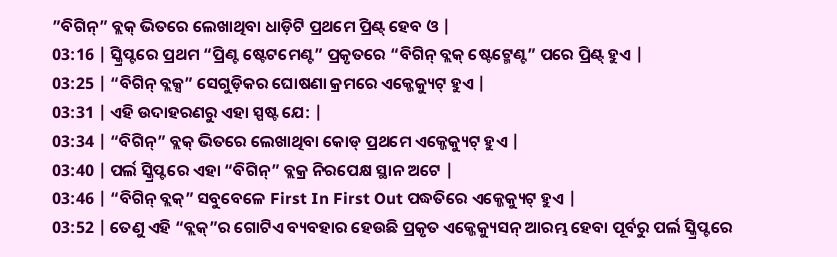”ବିଗିନ୍” ବ୍ଲକ୍ ଭିତରେ ଲେଖାଥିବା ଧାଡ଼ିଟି ପ୍ରଥମେ ପ୍ରିଣ୍ଟ୍ ହେବ ଓ |
03:16 | ସ୍କ୍ରିପ୍ଟରେ ପ୍ରଥମ “ପ୍ରିଣ୍ଟ ଷ୍ଟେଟମେଣ୍ଟ” ପ୍ରକୃତରେ “ବିଗିନ୍ ବ୍ଲକ୍ ଷ୍ଟେଟ୍ମେଣ୍ଟ” ପରେ ପ୍ରିଣ୍ଟ୍ ହୁଏ |
03:25 | “ବିଗିନ୍ ବ୍ଲକ୍ସ” ସେଗୁଡ଼ିକର ଘୋଷଣା କ୍ରମରେ ଏକ୍ଜେକ୍ୟୁଟ୍ ହୁଏ |
03:31 | ଏହି ଉଦାହରଣରୁ ଏହା ସ୍ପଷ୍ଟ ଯେ: |
03:34 | “ବିଗିନ୍” ବ୍ଲକ୍ ଭିତରେ ଲେଖାଥିବା କୋଡ୍ ପ୍ରଥମେ ଏକ୍ଜେକ୍ୟୁଟ୍ ହୁଏ |
03:40 | ପର୍ଲ ସ୍କ୍ରିପ୍ଟରେ ଏହା “ବିଗିନ୍” ବ୍ଲକ୍ର ନିରପେକ୍ଷ ସ୍ଥାନ ଅଟେ |
03:46 | “ବିଗିନ୍ ବ୍ଲକ୍” ସବୁବେଳେ First In First Out ପଦ୍ଧତିରେ ଏକ୍ଜେକ୍ୟୁଟ୍ ହୁଏ |
03:52 | ତେଣୁ ଏହି “ବ୍ଲକ୍”ର ଗୋଟିଏ ବ୍ୟବହାର ହେଉଛି ପ୍ରକୃତ ଏକ୍ଜେକ୍ୟୁସନ୍ ଆରମ୍ଭ ହେବା ପୂର୍ବରୁ ପର୍ଲ ସ୍କ୍ରିପ୍ଟରେ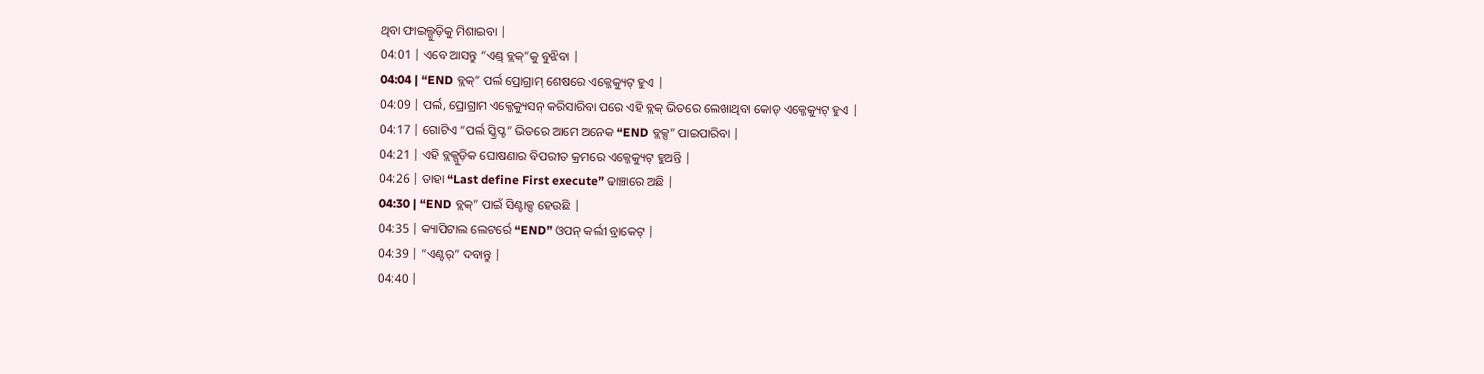ଥିବା ଫାଇଲ୍ଗୁଡ଼ିକୁ ମିଶାଇବା |
04:01 | ଏବେ ଆସନ୍ତୁ “ଏଣ୍ଡ୍ ବ୍ଲକ୍”କୁ ବୁଝିବା |
04:04 | “END ବ୍ଲକ୍” ପର୍ଲ ପ୍ରୋଗ୍ରାମ୍ ଶେଷରେ ଏକ୍ଜେକ୍ୟୁଟ୍ ହୁଏ |
04:09 | ପର୍ଲ, ପ୍ରୋଗ୍ରାମ ଏକ୍ଜେକ୍ୟୁସନ୍ କରିସାରିବା ପରେ ଏହି ବ୍ଲକ୍ ଭିତରେ ଲେଖାଥିବା କୋଡ୍ ଏକ୍ଜେକ୍ୟୁଟ୍ ହୁଏ |
04:17 | ଗୋଟିଏ “ପର୍ଲ ସ୍କ୍ରିପ୍ଟ” ଭିତରେ ଆମେ ଅନେକ “END ବ୍ଲକ୍ସ” ପାଇପାରିବା |
04:21 | ଏହି ବ୍ଲକ୍ଗୁଡ଼ିକ ଘୋଷଣାର ବିପରୀତ କ୍ରମରେ ଏକ୍ଜେକ୍ୟୁଟ୍ ହୁଅନ୍ତି |
04:26 | ତାହା “Last define First execute” ଢାଞ୍ଚାରେ ଅଛି |
04:30 | “END ବ୍ଲକ୍” ପାଇଁ ସିଣ୍ଟାକ୍ସ ହେଉଛି |
04:35 | କ୍ୟାପିଟାଲ ଲେଟର୍ରେ “END” ଓପନ୍ କର୍ଲୀ ବ୍ରାକେଟ୍ |
04:39 | “ଏଣ୍ଟର୍” ଦବାନ୍ତୁ |
04:40 |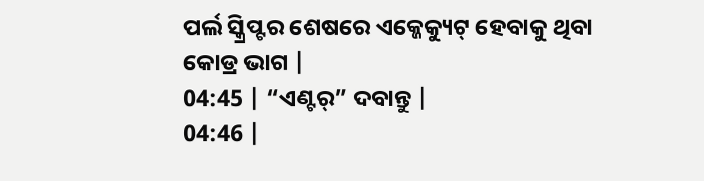ପର୍ଲ ସ୍କ୍ରିପ୍ଟର ଶେଷରେ ଏକ୍ଜେକ୍ୟୁଟ୍ ହେବାକୁ ଥିବା କୋଡ୍ର ଭାଗ |
04:45 | “ଏଣ୍ଟର୍” ଦବାନ୍ତୁ |
04:46 |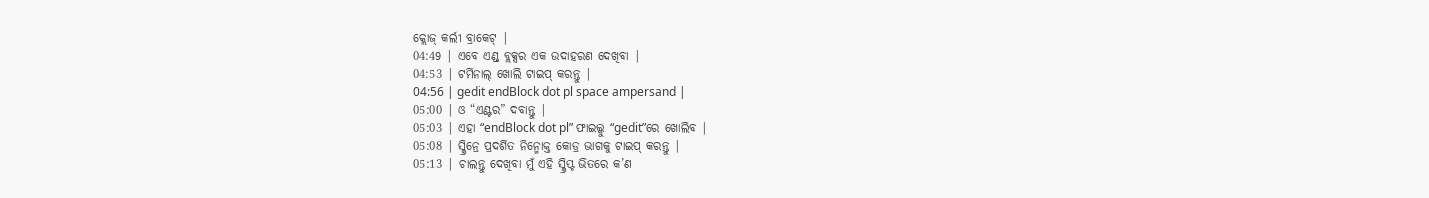କ୍ଲୋଜ୍ କର୍ଲୀ ବ୍ରାକେଟ୍ |
04:49 | ଏବେ ଏଣ୍ଡ୍ ବ୍ଲକ୍ସର ଏକ ଉଦାହରଣ ଦେଖିବା |
04:53 | ଟର୍ମିନାଲ୍ ଖୋଲି ଟାଇପ୍ କରନ୍ତୁ |
04:56 | gedit endBlock dot pl space ampersand |
05:00 | ଓ “ଏଣ୍ଟର” ଦବାନ୍ତୁ |
05:03 | ଏହା “endBlock dot pl” ଫାଇଲ୍କୁ “gedit”ରେ ଖୋଲିବ |
05:08 | ସ୍କ୍ରିନ୍ରେ ପ୍ରଦର୍ଶିତ ନିନ୍ମୋକ୍ତ କୋଡ୍ର ଭାଗକୁ ଟାଇପ୍ କରନ୍ତୁ |
05:13 | ଚାଲନ୍ତୁ ଦେଖିବା ମୁଁ ଏହି ସ୍କ୍ରିପ୍ଟ ଭିତରେ କ’ଣ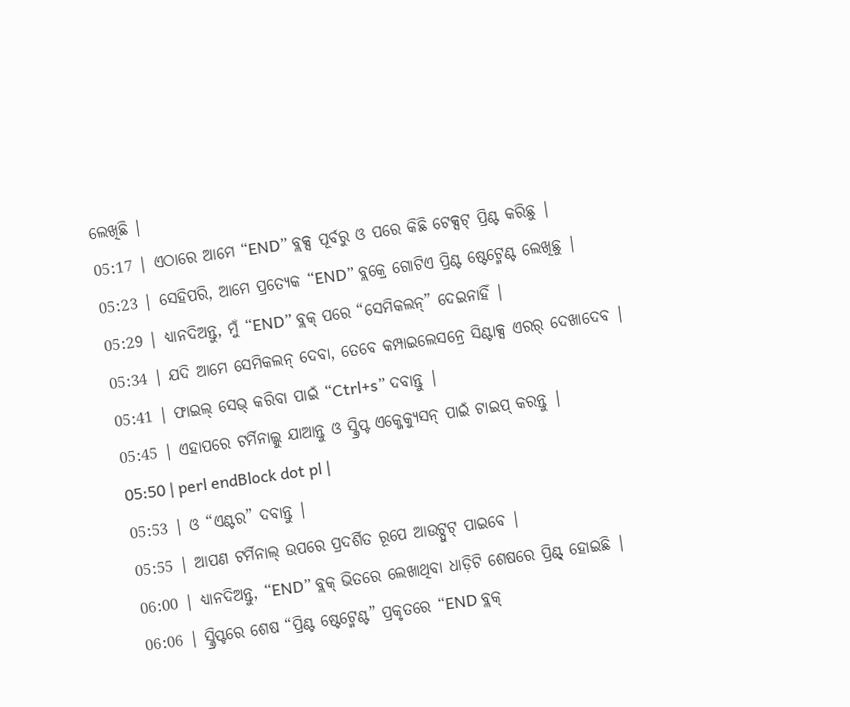ଲେଖିଛି |
05:17 | ଏଠାରେ ଆମେ “END” ବ୍ଲକ୍ସ ପୂର୍ବରୁ ଓ ପରେ କିଛି ଟେକ୍ସଟ୍ ପ୍ରିଣ୍ଟ କରିଛୁ |
05:23 | ସେହିପରି, ଆମେ ପ୍ରତ୍ୟେକ “END” ବ୍ଲକ୍ରେ ଗୋଟିଏ ପ୍ରିଣ୍ଟ ଷ୍ଟେଟ୍ମେଣ୍ଟ ଲେଖିଛୁ |
05:29 | ଧ୍ୟାନଦିଅନ୍ତୁ, ମୁଁ “END” ବ୍ଲକ୍ ପରେ “ସେମିକଲନ୍” ଦେଇନାହିଁ |
05:34 | ଯଦି ଆମେ ସେମିକଲନ୍ ଦେବା, ତେବେ କମ୍ପାଇଲେସନ୍ରେ ସିଣ୍ଟାକ୍ସ ଏରର୍ ଦେଖାଦେବ |
05:41 | ଫାଇଲ୍ ସେଭ୍ କରିବା ପାଇଁ “Ctrl+s” ଦବାନ୍ତୁ |
05:45 | ଏହାପରେ ଟର୍ମିନାଲ୍କୁ ଯାଆନ୍ତୁ ଓ ସ୍କ୍ରିପ୍ଟ ଏକ୍ଜେକ୍ୟୁସନ୍ ପାଇଁ ଟାଇପ୍ କରନ୍ତୁ |
05:50 | perl endBlock dot pl |
05:53 | ଓ “ଏଣ୍ଟର” ଦବାନ୍ତୁ |
05:55 | ଆପଣ ଟର୍ମିନାଲ୍ ଉପରେ ପ୍ରଦର୍ଶିତ ରୂପେ ଆଉଟ୍ପୁଟ୍ ପାଇବେ |
06:00 | ଧ୍ୟାନଦିଅନ୍ତୁ, “END” ବ୍ଲକ୍ ଭିତରେ ଲେଖାଥିବା ଧାଡ଼ିଟି ଶେଷରେ ପ୍ରିଣ୍ଟ୍ ହୋଇଛି |
06:06 | ସ୍କ୍ରିପ୍ଟରେ ଶେଷ “ପ୍ରିଣ୍ଟ ଷ୍ଟେଟ୍ମେଣ୍ଟ” ପ୍ରକୃତରେ “END ବ୍ଲକ୍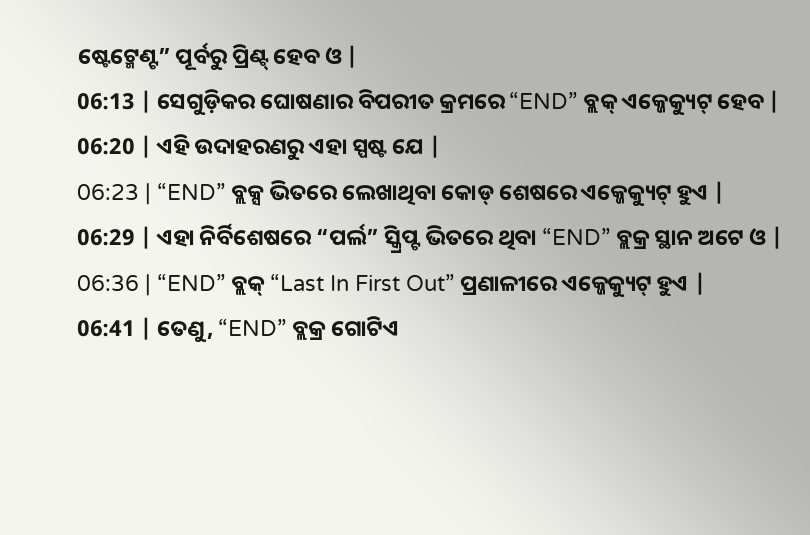ଷ୍ଟେଟ୍ମେଣ୍ଟ” ପୂର୍ବରୁ ପ୍ରିଣ୍ଟ୍ ହେବ ଓ |
06:13 | ସେଗୁଡ଼ିକର ଘୋଷଣାର ବିପରୀତ କ୍ରମରେ “END” ବ୍ଲକ୍ ଏକ୍ଜେକ୍ୟୁଟ୍ ହେବ |
06:20 | ଏହି ଉଦାହରଣରୁ ଏହା ସ୍ପଷ୍ଟ ଯେ |
06:23 | “END” ବ୍ଲକ୍ସ ଭିତରେ ଲେଖାଥିବା କୋଡ୍ ଶେଷରେ ଏକ୍ଜେକ୍ୟୁଟ୍ ହୁଏ |
06:29 | ଏହା ନିର୍ବିଶେଷରେ “ପର୍ଲ” ସ୍କ୍ରିପ୍ଟ ଭିତରେ ଥିବା “END” ବ୍ଲକ୍ର ସ୍ଥାନ ଅଟେ ଓ |
06:36 | “END” ବ୍ଲକ୍ “Last In First Out” ପ୍ରଣାଳୀରେ ଏକ୍ଜେକ୍ୟୁଟ୍ ହୁଏ |
06:41 | ତେଣୁ, “END” ବ୍ଲକ୍ର ଗୋଟିଏ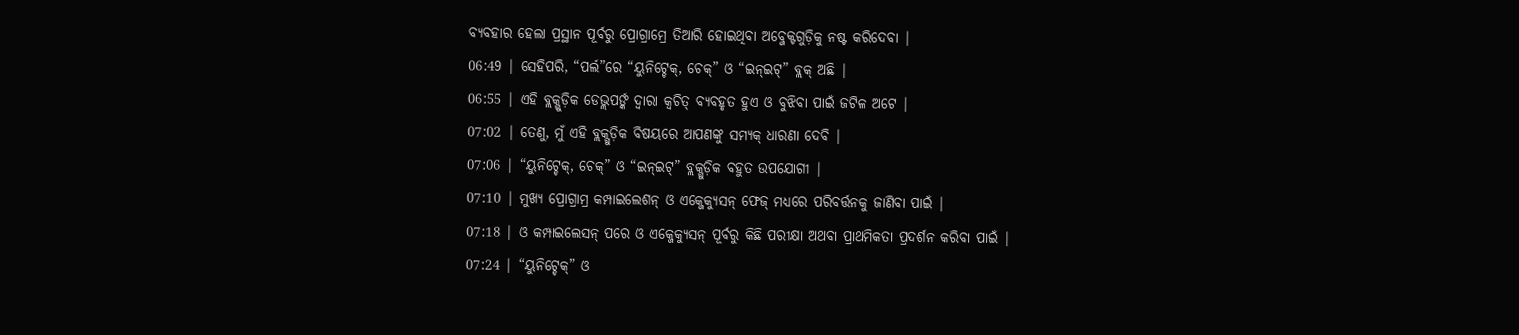ବ୍ୟବହାର ହେଲା ପ୍ରସ୍ଥାନ ପୂର୍ବରୁ ପ୍ରୋଗ୍ରାମ୍ରେ ତିଆରି ହୋଇଥିବା ଅବ୍ଜେକ୍ଟଗୁଡ଼ିକୁ ନଷ୍ଟ କରିଦେବା |
06:49 | ସେହିପରି, “ପର୍ଲ”ରେ “ୟୁନିଟ୍ଚେକ୍, ଚେକ୍” ଓ “ଇନ୍ଇଟ୍” ବ୍ଲକ୍ ଅଛି |
06:55 | ଏହି ବ୍ଲକ୍ଗୁଡ଼ିକ ଡେଭ୍ଲପର୍ଙ୍କ ଦ୍ୱାରା କ୍ୱଚିତ୍ ବ୍ୟବହୃତ ହୁଏ ଓ ବୁଝିବା ପାଇଁ ଜଟିଳ ଅଟେ |
07:02 | ତେଣୁ, ମୁଁ ଏହି ବ୍ଲକ୍ଗୁଡ଼ିକ ବିଷୟରେ ଆପଣଙ୍କୁ ସମ୍ୟକ୍ ଧାରଣା ଦେବି |
07:06 | “ୟୁନିଟ୍ଚେକ୍, ଚେକ୍” ଓ “ଇନ୍ଇଟ୍” ବ୍ଲକ୍ଗୁଡ଼ିକ ବହୁତ ଉପଯୋଗୀ |
07:10 | ମୁଖ୍ୟ ପ୍ରୋଗ୍ରାମ୍ର କମ୍ପାଇଲେଶନ୍ ଓ ଏକ୍ଜେକ୍ୟୁସନ୍ ଫେଜ୍ ମଧ୍ୟରେ ପରିବର୍ତ୍ତନକୁ ଜାଣିବା ପାଇଁ |
07:18 | ଓ କମ୍ପାଇଲେସନ୍ ପରେ ଓ ଏକ୍ଜେକ୍ୟୁସନ୍ ପୂର୍ବରୁ କିଛି ପରୀକ୍ଷା ଅଥବା ପ୍ରାଥମିକତା ପ୍ରଦର୍ଶନ କରିବା ପାଇଁ |
07:24 | “ୟୁନିଟ୍ଚେକ୍” ଓ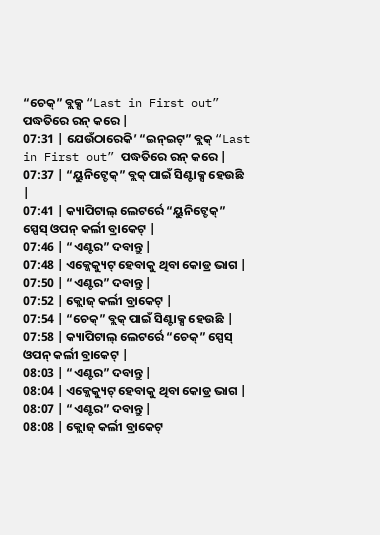“ଚେକ୍” ବ୍ଲକ୍ସ “Last in First out” ପଦ୍ଧତିରେ ରନ୍ କରେ |
07:31 | ଯେଉଁଠାରେକି’ “ଇନ୍ଇଟ୍” ବ୍ଲକ୍ “Last in First out” ପଦ୍ଧତିରେ ରନ୍ କରେ |
07:37 | “ୟୁନିଟ୍ଚେକ୍” ବ୍ଲକ୍ ପାଇଁ ସିଣ୍ଟାକ୍ସ ହେଉଛି |
07:41 | କ୍ୟାପିଟାଲ୍ ଲେଟର୍ରେ “ୟୁନିଟ୍ଚେକ୍” ସ୍ପେସ୍ ଓପନ୍ କର୍ଲୀ ବ୍ରାକେଟ୍ |
07:46 | “ଏଣ୍ଟର” ଦବାନ୍ତୁ |
07:48 | ଏକ୍ଜେକ୍ୟୁଟ୍ ହେବାକୁ ଥିବା କୋଡ୍ର ଭାଗ |
07:50 | “ଏଣ୍ଟର” ଦବାନ୍ତୁ |
07:52 | କ୍ଲୋଜ୍ କର୍ଲୀ ବ୍ରାକେଟ୍ |
07:54 | “ଚେକ୍” ବ୍ଲକ୍ ପାଇଁ ସିଣ୍ଟାକ୍ସ ହେଉଛି |
07:58 | କ୍ୟାପିଟାଲ୍ ଲେଟର୍ରେ “ଚେକ୍” ସ୍ପେସ୍ ଓପନ୍ କର୍ଲୀ ବ୍ରାକେଟ୍ |
08:03 | “ଏଣ୍ଟର” ଦବାନ୍ତୁ |
08:04 | ଏକ୍ଜେକ୍ୟୁଟ୍ ହେବାକୁ ଥିବା କୋଡ୍ର ଭାଗ |
08:07 | “ଏଣ୍ଟର” ଦବାନ୍ତୁ |
08:08 | କ୍ଲୋଜ୍ କର୍ଲୀ ବ୍ରାକେଟ୍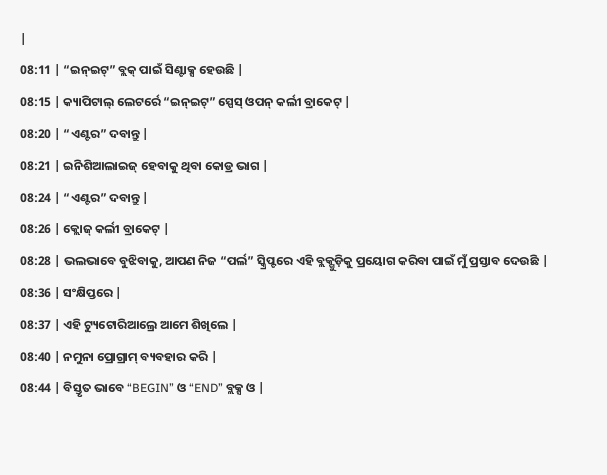|
08:11 | “ଇନ୍ଇଟ୍” ବ୍ଲକ୍ ପାଇଁ ସିଣ୍ଟାକ୍ସ ହେଉଛି |
08:15 | କ୍ୟାପିଟାଲ୍ ଲେଟର୍ରେ “ଇନ୍ଇଟ୍” ସ୍ପେସ୍ ଓପନ୍ କର୍ଲୀ ବ୍ରାକେଟ୍ |
08:20 | “ଏଣ୍ଟର” ଦବାନ୍ତୁ |
08:21 | ଇନିଶିଆଲାଇଜ୍ ହେବାକୁ ଥିବା କୋଡ୍ର ଭାଗ |
08:24 | “ଏଣ୍ଟର” ଦବାନ୍ତୁ |
08:26 | କ୍ଲୋଜ୍ କର୍ଲୀ ବ୍ରାକେଟ୍ |
08:28 | ଭଲଭାବେ ବୁଝିବାକୁ, ଆପଣ ନିଜ “ପର୍ଲ” ସ୍କ୍ରିପ୍ଟରେ ଏହି ବ୍ଲକ୍ଗୁଡ଼ିକୁ ପ୍ରୟୋଗ କରିବା ପାଇଁ ମୁଁ ପ୍ରସ୍ତାବ ଦେଉଛି |
08:36 | ସଂକ୍ଷିପ୍ତରେ |
08:37 | ଏହି ଟ୍ୟୁଟୋରିଆଲ୍ରେ ଆମେ ଶିଖିଲେ |
08:40 | ନମୁନା ପ୍ରୋଗ୍ରାମ୍ ବ୍ୟବହାର କରି |
08:44 | ବିସ୍ତୃତ ଭାବେ “BEGIN” ଓ “END” ବ୍ଲକ୍ସ ଓ |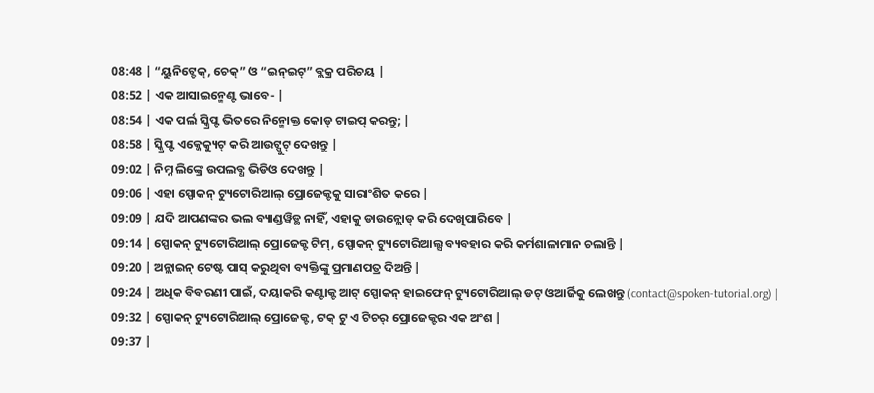08:48 | “ୟୁନିଟ୍ଚେକ୍, ଚେକ୍” ଓ “ଇନ୍ଇଟ୍” ବ୍ଲକ୍ର ପରିଚୟ |
08:52 | ଏକ ଆସାଇନ୍ମେଣ୍ଟ ଭାବେ- |
08:54 | ଏକ ପର୍ଲ ସ୍କ୍ରିପ୍ଟ ଭିତରେ ନିନ୍ମୋକ୍ତ କୋଡ୍ ଟାଇପ୍ କରନ୍ତୁ; |
08:58 | ସ୍କ୍ରିପ୍ଟ ଏକ୍ଜେକ୍ୟୁଟ୍ କରି ଆଉଟ୍ପୁଟ୍ ଦେଖନ୍ତୁ |
09:02 | ନିମ୍ନ ଲିଙ୍କ୍ରେ ଉପଲବ୍ଧ ଭିଡିଓ ଦେଖନ୍ତୁ |
09:06 | ଏହା ସ୍ପୋକନ୍ ଟ୍ୟୁଟୋରିଆଲ୍ ପ୍ରୋଜେକ୍ଟକୁ ସାରାଂଶିତ କରେ |
09:09 | ଯଦି ଆପଣଙ୍କର ଭଲ ବ୍ୟାଣ୍ଡୱିଡ୍ଥ ନାହିଁ, ଏହାକୁ ଡାଉନ୍ଲୋଡ୍ କରି ଦେଖିପାରିବେ |
09:14 | ସ୍ପୋକନ୍ ଟ୍ୟୁଟୋରିଆଲ୍ ପ୍ରୋଜେକ୍ଟ ଟିମ୍, ସ୍ପୋକନ୍ ଟ୍ୟୁଟୋରିଆଲ୍ସ ବ୍ୟବହାର କରି କର୍ମଶାଳାମାନ ଚଲାନ୍ତି |
09:20 | ଅନ୍ଲାଇନ୍ ଟେଷ୍ଟ ପାସ୍ କରୁଥିବା ବ୍ୟକ୍ତିଙ୍କୁ ପ୍ରମାଣପତ୍ର ଦିଅନ୍ତି |
09:24 | ଅଧିକ ବିବରଣୀ ପାଇଁ, ଦୟାକରି କଣ୍ଟାକ୍ଟ ଆଟ୍ ସ୍ପୋକନ୍ ହାଇଫେନ୍ ଟ୍ୟୁଟୋରିଆଲ୍ ଡଟ୍ ଓଆର୍ଜିକୁ ଲେଖନ୍ତୁ (contact@spoken-tutorial.org) |
09:32 | ସ୍ପୋକନ୍ ଟ୍ୟୁଟୋରିଆଲ୍ ପ୍ରୋଜେକ୍ଟ, ଟକ୍ ଟୁ ଏ ଟିଚର୍ ପ୍ରୋଜେକ୍ଟର ଏକ ଅଂଶ |
09:37 |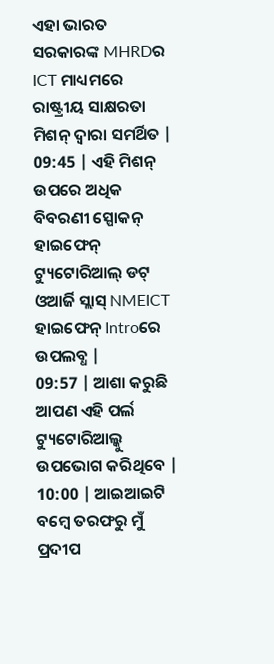ଏହା ଭାରତ ସରକାରଙ୍କ MHRDର ICT ମାଧ୍ୟମରେ ରାଷ୍ଟ୍ରୀୟ ସାକ୍ଷରତା ମିଶନ୍ ଦ୍ୱାରା ସମର୍ଥିତ |
09:45 | ଏହି ମିଶନ୍ ଉପରେ ଅଧିକ ବିବରଣୀ ସ୍ପୋକନ୍ ହାଇଫେନ୍ ଟ୍ୟୁଟୋରିଆଲ୍ ଡଟ୍ ଓଆର୍ଜି ସ୍ଲାସ୍ NMEICT ହାଇଫେନ୍ Introରେ ଉପଲବ୍ଧ |
09:57 | ଆଶା କରୁଛି ଆପଣ ଏହି ପର୍ଲ ଟ୍ୟୁଟୋରିଆଲ୍କୁ ଉପଭୋଗ କରିଥିବେ |
10:00 | ଆଇଆଇଟି ବମ୍ୱେ ତରଫରୁ ମୁଁ ପ୍ରଦୀପ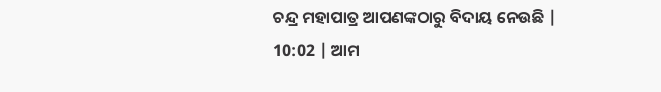ଚନ୍ଦ୍ର ମହାପାତ୍ର ଆପଣଙ୍କଠାରୁ ବିଦାୟ ନେଉଛି |
10:02 | ଆମ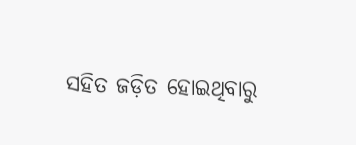ସହିତ ଜଡ଼ିତ ହୋଇଥିବାରୁ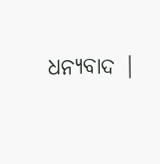ଧନ୍ୟବାଦ |